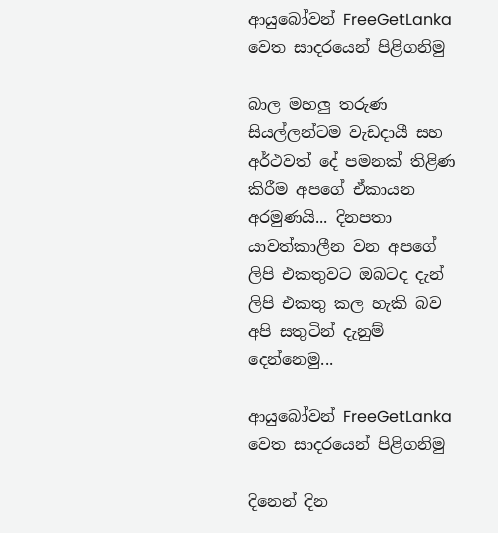ආයුබෝවන් FreeGetLanka වෙත සාදරයෙන් පිළිගනිමු

බාල මහලු තරුණ සියල්ලන්ටම වැඩදායී සහ අර්ථවත් දේ පමනක් තිළිණ කිරීම අපගේ ඒකායන අරමුණයි... දිනපතා යාවත්කාලීන වන අපගේ ලිපි එකතුවට ඔබටද දැන් ලිපි එකතු කල හැකි බව අපි සතුටින් දැනුම් දෙන්නෙමු...

ආයුබෝවන් FreeGetLanka වෙත සාදරයෙන් පිළිගනිමු

දිනෙන් දින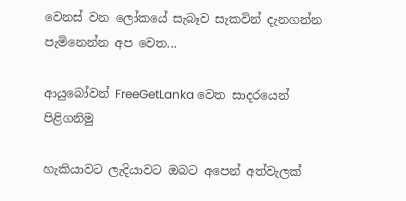වෙනස් වන ලෝකයේ සැබෑව සැකවින් දැනගන්න පැමිනෙන්න අප වෙත...

ආයුබෝවන් FreeGetLanka වෙත සාදරයෙන් පිළිගනිමු

හැකියාවට ලැදියාවට ඔබට අපෙන් අත්වැලක්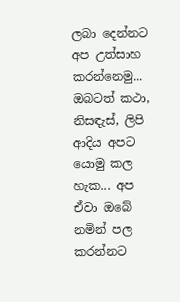ලබා දෙන්නට අප උත්සාහ කරන්නෙමු... ඔබ‍ටත් කථා, නිසඳැස්, ලිපි ආදිය අපට යොමු කල හැක... අප ඒවා ඔබේ නමින් පල කරන්නට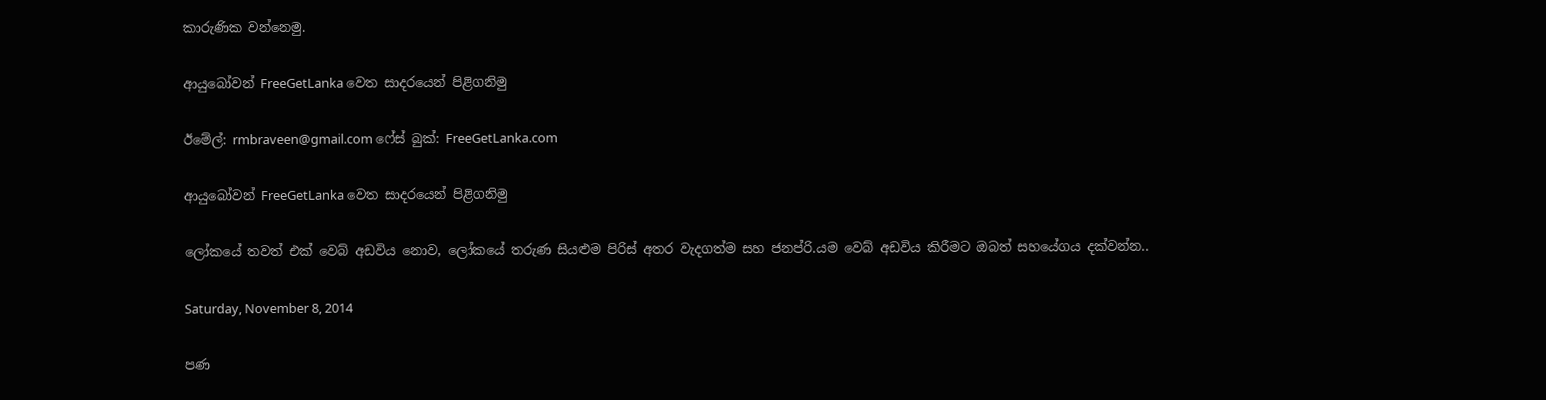කාරුණික වන්නෙමු.

ආයුබෝවන් FreeGetLanka වෙත සාදරයෙන් පිළිගනිමු

ඊමේල්: rmbraveen@gmail.com ෆේස් බුක්: FreeGetLanka.com

ආයුබෝවන් FreeGetLanka වෙත සාදරයෙන් පිළිගනිමු

ලෝකයේ තවත් එක් වෙබ් අඩවිය නොව, ලෝකයේ තරුණ සියළුම පිරිස් අතර වැදගත්ම සහ ජනප්රි.යම වෙබ් අඩවිය කිරීමට ඔබත් සහයේගය දක්වන්න..

Saturday, November 8, 2014

පණ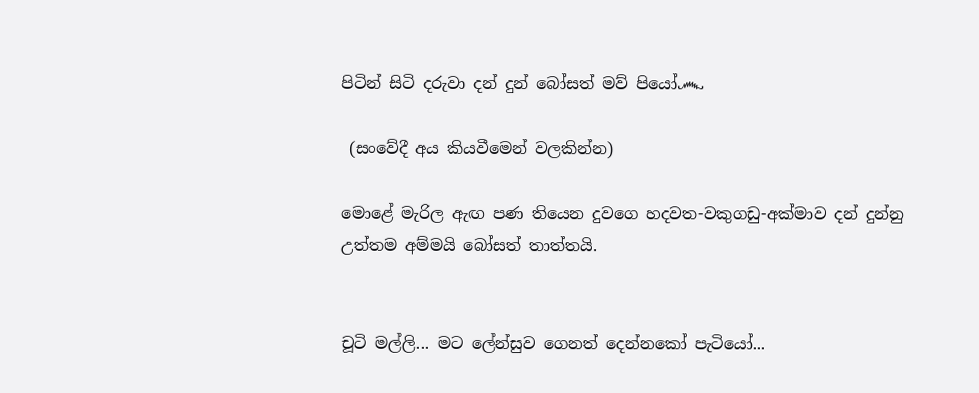පිටින් සිටි දරුවා දන් දුන් බෝසත් මව් පියෝ෴

 (සංවේදී අය කියවීමෙන් වලකින්න)

මොළේ මැරිල ඇඟ පණ තියෙන දුවගෙ හදවත-වකුගඩු-අක්මාව දන් දුන්නු උත්තම අම්මයි බෝසත් තාත්තයි.


චූටි මල්ලි... මට ලේන්සුව ගෙනත් දෙන්නකෝ පැටියෝ...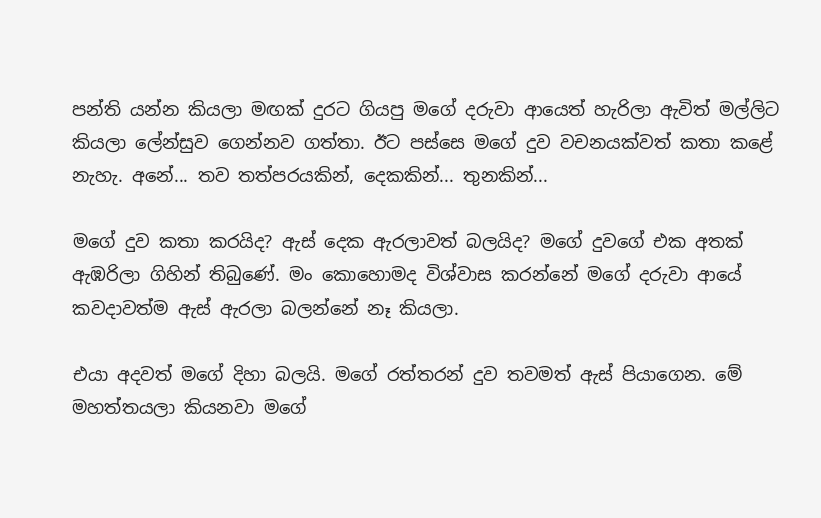පන්ති යන්න කියලා මඟක් දුරට ගියපු මගේ දරුවා ආයෙත් හැරිලා ඇවිත් මල්ලිට කියලා ලේන්සුව ගෙන්නව ගත්තා. ඊට පස්සෙ මගේ දුව වචනයක්වත් කතා කළේ නැහැ. අනේ... තව තත්පරයකින්, දෙකකින්... තුනකින්...

මගේ දුව කතා කරයිද? ඇස් දෙක ඇරලාවත් බලයිද? මගේ දුවගේ එක අතක් ඇඹරිලා ගිහින් තිබුණේ. මං කොහොමද විශ්වාස කරන්නේ මගේ දරුවා ආයේ කවදාවත්ම ඇස් ඇරලා බලන්නේ නෑ කියලා.

එයා අදවත් මගේ දිහා බලයි. මගේ රත්තරන් දුව තවමත් ඇස් පියාගෙන. මේ මහත්තයලා කියනවා මගේ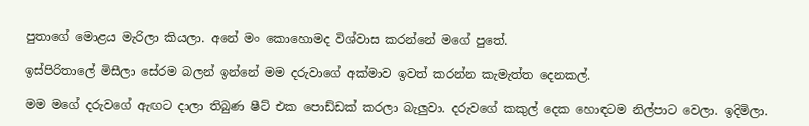පුතාගේ මොළය මැරිලා කියලා. අනේ මං කොහොමද විශ්වාස කරන්නේ මගේ පුතේ.

ඉස්පිරිතාලේ මිසීලා සේරම බලන් ඉන්නේ මම දරුවාගේ අක්මාව ඉවත් කරන්න කැමැත්ත දෙනකල්.

මම මගේ දරුවගේ ඇඟට දාලා තිබුණ ෂීට් එක පොඩ්ඩක් කරලා බැලුවා. දරුවගේ කකුල් දෙක හොඳටම නිල්පාට වෙලා. ඉදිමිලා.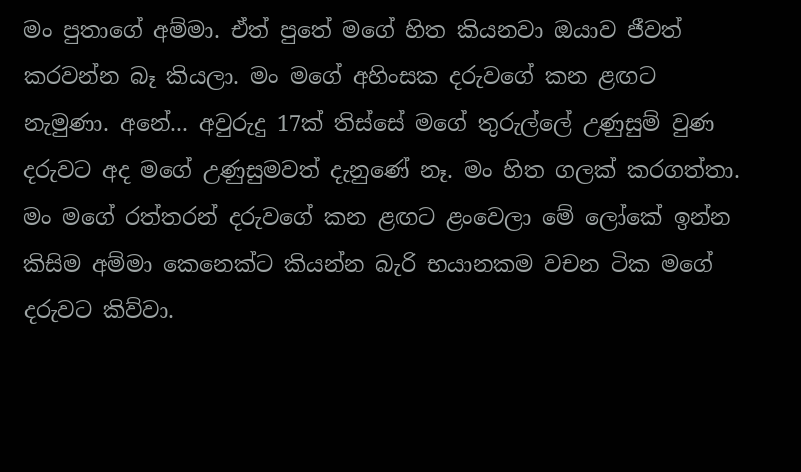මං පුතාගේ අම්මා. ඒත් පුතේ මගේ හිත කියනවා ඔයාව ජීවත් කරවන්න බෑ කියලා. මං මගේ අහිංසක දරුවගේ කන ළඟට නැමුණා. අනේ... අවුරුදු 17ක් තිස්සේ මගේ තුරුල්ලේ උණුසුම් වුණ දරුවට අද මගේ උණුසුමවත් දැනුණේ නෑ. මං හිත ගලක් කරගත්තා. මං මගේ රත්තරන් දරුවගේ කන ළඟට ළංවෙලා මේ ලෝකේ ඉන්න කිසිම අම්මා කෙනෙක්ට කියන්න බැරි භයානකම වචන ටික මගේ දරුවට කිව්වා.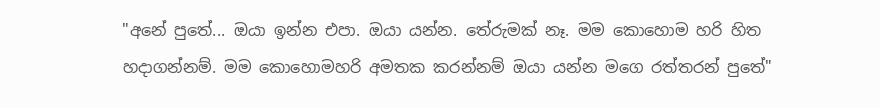"අනේ පුතේ... ඔයා ඉන්න එපා. ඔයා යන්න. තේරුමක් නෑ. මම කොහොම හරි හිත හදාගන්නම්. මම කොහොමහරි අමතක කරන්නම් ඔයා යන්න මගෙ රත්තරන් පුතේ"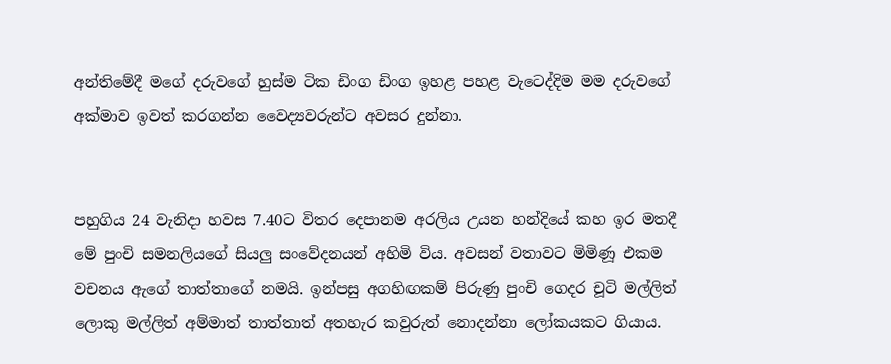අන්තිමේදී මගේ දරුවගේ හුස්ම ටික ඩිංග ඩිංග ඉහළ පහළ වැටෙද්දිම මම දරුවගේ අක්මාව ඉවත් කරගන්න වෛද්‍යවරුන්ට අවසර දුන්නා.


පහුගිය 24 වැනිදා හවස 7.40ට විතර දෙපානම අරලිය උයන හන්දියේ කහ ඉර මතදී මේ පුංචි සමනලියගේ සියලු සංවේදනයන් අහිමි විය. අවසන් වතාවට මිමිණූ එකම වචනය ඇගේ තාත්තාගේ නමයි. ඉන්පසු අගහිඟකම් පිරුණු පුංචි ගෙදර චූටි මල්ලිත් ලොකු මල්ලිත් අම්මාත් තාත්තාත් අතහැර කවුරුත් නොදන්නා ලෝකයකට ගියාය.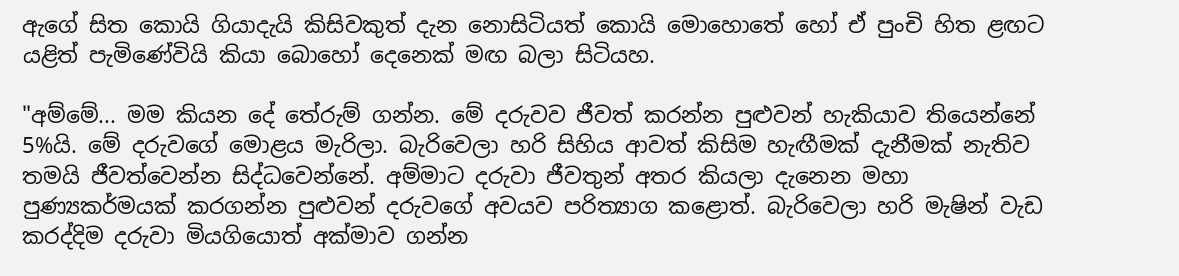ඇගේ සිත කොයි ගියාදැයි කිසිවකුත් දැන නොසිටියත් කොයි මොහොතේ හෝ ඒ පුංචි හිත ළඟට යළිත් පැමිණේවියි කියා බොහෝ දෙනෙක් මඟ බලා සිටියහ.

"අම්මේ... මම කියන දේ තේරුම් ගන්න. මේ දරුවව ජීවත් කරන්න පුළුවන් හැකියාව තියෙන්නේ 5%යි. මේ දරුවගේ මොළය මැරිලා. බැරිවෙලා හරි සිහිය ආවත් කිසිම හැඟීමක් දැනීමක් නැතිව තමයි ජීවත්වෙන්න සිද්ධවෙන්නේ. අම්මාට දරුවා ජීවතුන් අතර කියලා දැනෙන මහා පුණ්‍යකර්මයක් කරගන්න පුළුවන් දරුවගේ අවයව පරිත්‍යාග කළොත්. බැරිවෙලා හරි මැෂින් වැඩ කරද්දිම දරුවා මියගියොත් අක්මාව ගන්න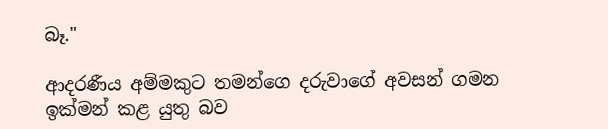බෑ."

ආදරණීය අම්මකුට තමන්ගෙ දරුවාගේ අවසන් ගමන ඉක්මන් කළ යුතු බව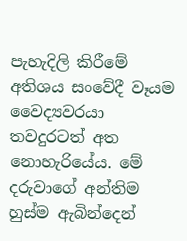පැහැදිලි කිරීමේ අතිශය සංවේදී වෑයම වෛද්‍යවරයා තවදුරටත් අත නොහැරියේය. මේ දරුවාගේ අන්තිම හුස්ම ඇබින්දෙන්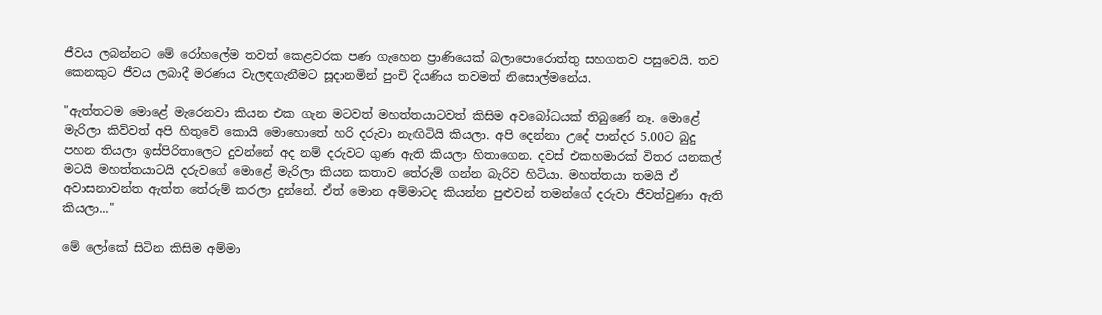ජීවය ලබන්නට මේ රෝහලේම තවත් කෙළවරක පණ ගැහෙන ප්‍රාණියෙක් බලාපොරොත්තු සහගතව පසුවෙයි. තව කෙනකුට ජීවය ලබාදී මරණය වැලඳගැනීමට සූදානමින් පුංචි දියණිය තවමත් නිසොල්මනේය.

"ඇත්තටම මොළේ මැරෙනවා කියන එක ගැන මටවත් මහත්තයාටවත් කිසිම අවබෝධයක් තිබුණේ නෑ. මොළේ මැරිලා කිව්වත් අපි හිතුවේ කොයි මොහොතේ හරි දරුවා නැඟිටියි කියලා. අපි දෙන්නා උදේ පාන්දර 5.00ට බුදු පහන තියලා ඉස්පිරිතාලෙට දුවන්නේ අද නම් දරුවට ගුණ ඇති කියලා හිතාගෙන. දවස් එකහමාරක් විතර යනකල් මටයි මහත්තයාටයි දරුවගේ මොළේ මැරිලා කියන කතාව තේරුම් ගන්න බැරිව හිටියා. මහත්තයා තමයි ඒ අවාසනාවන්ත ඇත්ත තේරුම් කරලා දුන්නේ. ඒත් මොන අම්මාටද කියන්න පුළුවන් තමන්ගේ දරුවා ජීවත්වුණා ඇති කියලා..."

මේ ලෝකේ සිටින කිසිම අම්මා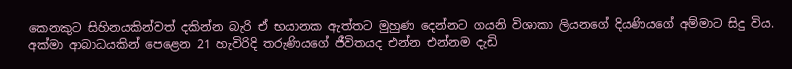කෙනකුට සිහිනයකින්වත් දකින්න බැරි ඒ භයානක ඇත්තට මුහුණ දෙන්නට ගයනි විශාකා ලියනගේ දියණියගේ අම්මාට සිදු විය. අක්මා ආබාධයකින් පෙළෙන 21 හැවිරිදි තරුණියගේ ජීවිතයද එන්න එන්නම දැඩි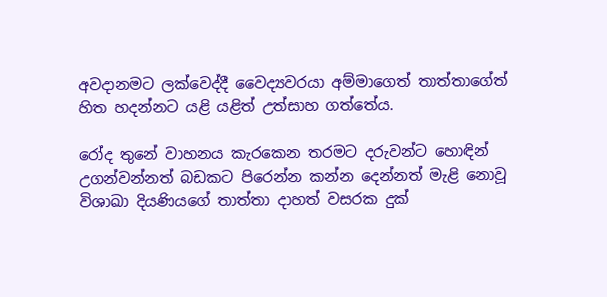අවදානමට ලක්වෙද්දී වෛද්‍යවරයා අම්මාගෙත් තාත්තාගේත් හිත හදන්නට යළි යළිත් උත්සාහ ගත්තේය.

රෝද තුනේ වාහනය කැරකෙන තරමට දරුවන්ට හොඳින් උගන්වන්නත් බඩකට පිරෙන්න කන්න දෙන්නත් මැළි නොවූ විශාඛා දියණියගේ තාත්තා දාහත් වසරක දුක්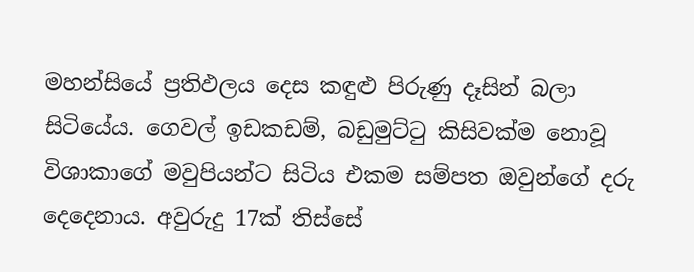මහන්සියේ ප්‍රතිඵලය දෙස කඳුළු පිරුණු දෑසින් බලා සිටියේය. ගෙවල් ඉඩකඩම්, බඩුමුට්ටු කිසිවක්ම නොවූ විශාකාගේ මවුපියන්ට සිටිය එකම සම්පත ඔවුන්ගේ දරු දෙදෙනාය. අවුරුදු 17ක් තිස්සේ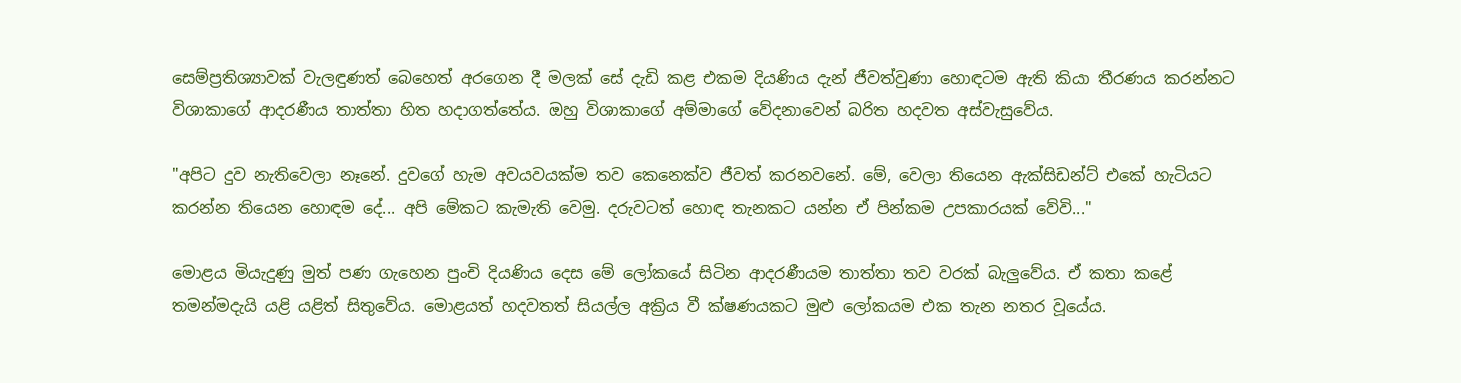සෙම්ප්‍රතිශ්‍යාවක් වැලඳුණත් බෙහෙත් අරගෙන දී මලක් සේ දැඩි කළ එකම දියණිය දැන් ජීවත්වුණා හොඳටම ඇති කියා තීරණය කරන්නට විශාකාගේ ආදරණීය තාත්තා හිත හදාගත්තේය. ඔහු විශාකාගේ අම්මාගේ වේදනාවෙන් බරිත හදවත අස්වැසුවේය.

"අපිට දුව නැතිවෙලා නෑනේ. දුවගේ හැම අවයවයක්ම තව කෙනෙක්ව ජීවත් කරනවනේ. මේ, වෙලා තියෙන ඇක්සිඩන්ට් එකේ හැටියට කරන්න තියෙන හොඳම දේ... අපි මේකට කැමැති වෙමු. දරුවටත් හොඳ තැනකට යන්න ඒ පින්කම උපකාරයක් වේවි..."

මොළය මියැදුණු මුත් පණ ගැහෙන පුංචි දියණිය දෙස මේ ලෝකයේ සිටින ආදරණීයම තාත්තා තව වරක් බැලුවේය. ඒ කතා කළේ තමන්මදැයි යළි යළිත් සිතුවේය. මොළයත් හදවතත් සියල්ල අක්‍රිය වී ක්ෂණයකට මුළු ලෝකයම එක තැන නතර වූයේය.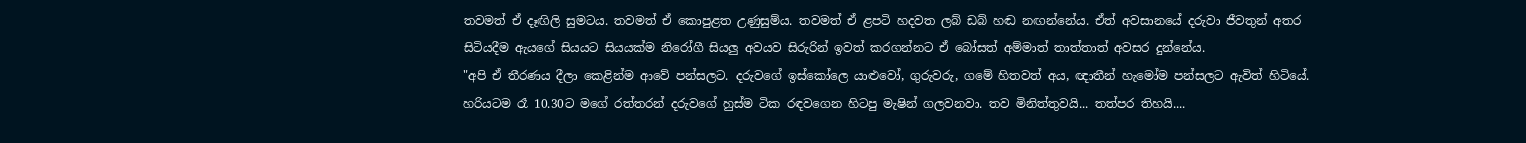තවමත් ඒ දෑඟිලි සුමටය. තවමත් ඒ කොපුළත උණුසුම්ය. තවමත් ඒ ළපටි හදවත ලබ් ඩබ් හඬ නඟන්නේය. ඒත් අවසානයේ දරුවා ජීවතුන් අතර සිටියදීම ඇයගේ සියයට සියයක්ම නිරෝගී සියලු අවයව සිරුරින් ඉවත් කරගන්නට ඒ බෝසත් අම්මාත් තාත්තාත් අවසර දුන්නේය.
"අපි ඒ තීරණය දීලා කෙළින්ම ආවේ පන්සලට. දරුවගේ ඉස්කෝලෙ යාළුවෝ, ගුරුවරු, ගමේ හිතවත් අය, ඥාතීන් හැමෝම පන්සලට ඇවිත් හිටියේ. හරියටම රෑ 10.30ට මගේ රත්තරන් දරුවගේ හුස්ම ටික රඳවගෙන හිටපු මැෂින් ගලවනවා. තව මිනිත්තුවයි... තත්පර තිහයි....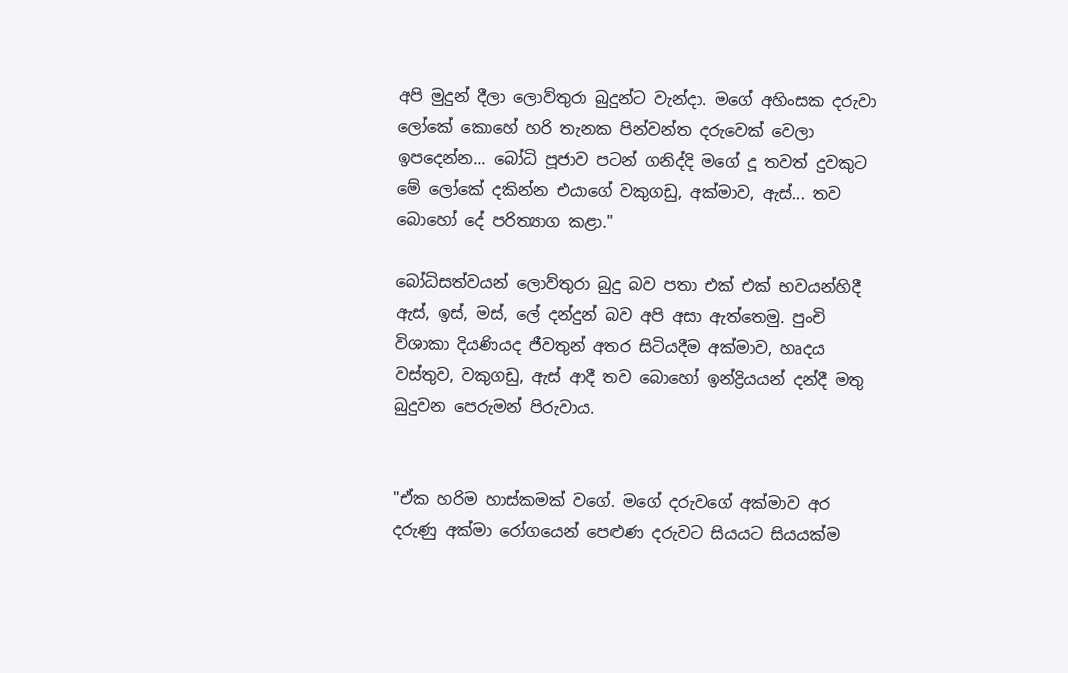අපි මුදුන් දීලා ලොව්තුරා බුදුන්ට වැන්දා. මගේ අහිංසක දරුවා ලෝකේ කොහේ හරි තැනක පින්වන්ත දරුවෙක් වෙලා ඉපදෙන්න... බෝධි පූජාව පටන් ගනිද්දි මගේ දූ තවත් දුවකුට මේ ලෝකේ දකින්න එයාගේ වකුගඩු, අක්මාව, ඇස්... තව බොහෝ දේ පරිත්‍යාග කළා."

බෝධිසත්වයන් ලොව්තුරා බුදු බව පතා එක් එක් භවයන්හිදී ඇස්, ඉස්, මස්, ලේ දන්දුන් බව අපි අසා ඇත්තෙමු. පුංචි විශාකා දියණියද ජීවතුන් අතර සිටියදීම අක්මාව, හෘදය වස්තුව, වකුගඩු, ඇස් ආදී තව බොහෝ ඉන්ද්‍රියයන් දන්දී මතු බුදුවන පෙරුමන් පිරුවාය.


"ඒක හරිම හාස්කමක් වගේ. මගේ දරුවගේ අක්මාව අර දරුණු අක්මා රෝගයෙන් පෙළුණ දරුවට සියයට සියයක්ම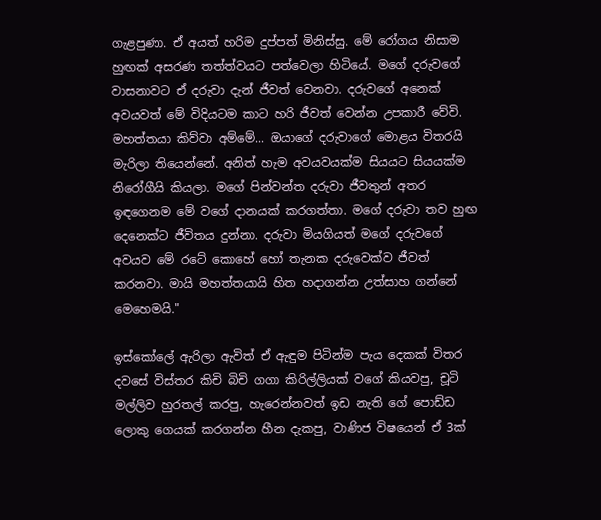ගැළපුණා. ඒ අයත් හරිම දුප්පත් මිනිස්සු. මේ රෝගය නිසාම හුඟක් අසරණ තත්ත්වයට පත්වෙලා හිටියේ. මගේ දරුවගේ වාසනාවට ඒ දරුවා දැන් ජීවත් වෙනවා. දරුවගේ අනෙක් අවයවත් මේ විදියටම කාට හරි ජීවත් වෙන්න උපකාරී වේවි. මහත්තයා කිව්වා අම්මේ... ඔයාගේ දරුවාගේ මොළය විතරයි මැරිලා තියෙන්නේ. අනිත් හැම අවයවයක්ම සියයට සියයක්ම නිරෝගීයි කියලා. මගේ පින්වන්ත දරුවා ජීවතුන් අතර ඉඳගෙනම මේ වගේ දානයක් කරගත්තා. මගේ දරුවා තව හුඟ දෙනෙක්ට ජීවිතය දුන්නා. දරුවා මියගියත් මගේ දරුවගේ අවයව මේ රටේ කොහේ හෝ තැනක දරුවෙක්ව ජීවත් කරනවා. මායි මහත්තයායි හිත හදාගන්න උත්සාහ ගන්නේ මෙහෙමයි."

ඉස්කෝලේ ඇරිලා ඇවිත් ඒ ඇඳුම පිටින්ම පැය දෙකක් විතර දවසේ විස්තර කිචි බිචි ගගා කිරිල්ලියක් වගේ කියවපු, චූටි මල්ලිව හුරතල් කරපු, හැරෙන්නවත් ඉඩ නැති ගේ පොඩ්ඩ ලොකු ගෙයක් කරගන්න හීන දැකපු, වාණිජ විෂයෙන් ඒ 3ක්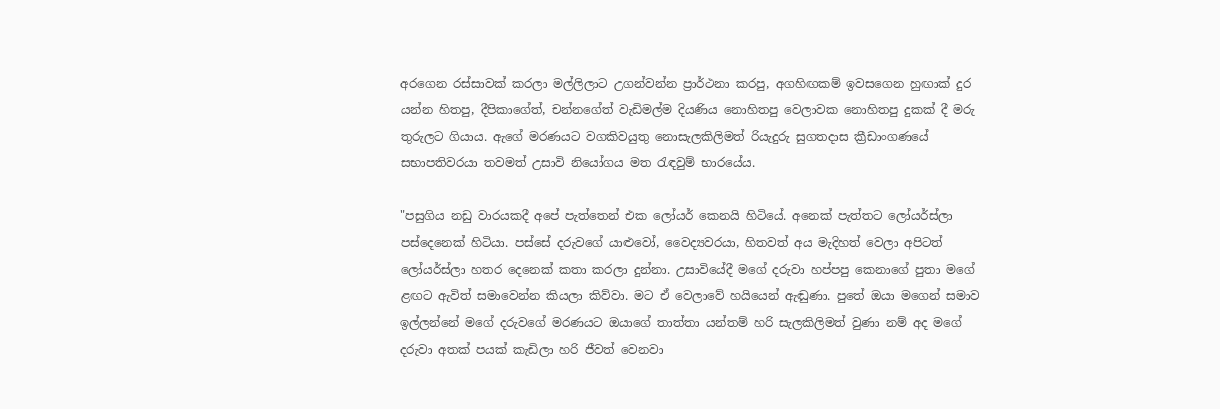අරගෙන රස්සාවක් කරලා මල්ලිලාට උගන්වන්න ප්‍රාර්ථනා කරපු, අගහිඟකම් ඉවසගෙන හුඟාක් දුර යන්න හිතපු, දීපිකාගේත්, චන්නගේත් වැඩිමල්ම දියණිය නොහිතපු වෙලාවක නොහිතපු දුකක් දී මරු තුරුලට ගියාය. ඇගේ මරණයට වගකිවයුතු නොසැලකිලිමත් රියැදුරු සුගතදාස ක්‍රීඩාංගණයේ සභාපතිවරයා තවමත් උසාවි නියෝගය මත රැඳවුම් භාරයේය.

"පසුගිය නඩු වාරයකදී අපේ පැත්තෙන් එක ලෝයර් කෙනයි හිටියේ. අනෙක් පැත්තට ලෝයර්ස්ලා පස්දෙනෙක් හිටියා. පස්සේ දරුවගේ යාළුවෝ, වෛද්‍යවරයා, හිතවත් අය මැදිහත් වෙලා අපිටත් ලෝයර්ස්ලා හතර දෙනෙක් කතා කරලා දුන්නා. උසාවියේදී මගේ දරුවා හප්පපු කෙනාගේ පුතා මගේ ළඟට ඇවිත් සමාවෙන්න කියලා කිව්වා. මට ඒ වෙලාවේ හයියෙන් ඇඬුණා. පුතේ ඔයා මගෙන් සමාව ඉල්ලන්නේ මගේ දරුවගේ මරණයට ඔයාගේ තාත්තා යන්තම් හරි සැලකිලිමත් වුණා නම් අද මගේ දරුවා අතක් පයක් කැඩිලා හරි ජීවත් වෙනවා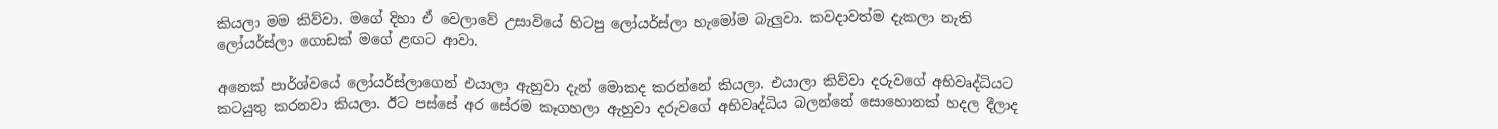කියලා මම කිව්වා. මගේ දිහා ඒ වෙලාවේ උසාවියේ හිටපු ලෝයර්ස්ලා හැමෝම බැලුවා. කවදාවත්ම දැකලා නැති ලෝයර්ස්ලා ගොඩක් මගේ ළඟට ආවා.

අනෙක් පාර්ශ්වයේ ලෝයර්ස්ලාගෙන් එයාලා ඇහුවා දැන් මොකද කරන්නේ කියලා. එයාලා කිව්වා දරුවගේ අභිවෘද්ධියට කටයුතු කරනවා කියලා. ඊට පස්සේ අර සේරම කෑගහලා ඇහුවා දරුවගේ අභිවෘද්ධිය බලන්නේ සොහොනක් හදල දීලාද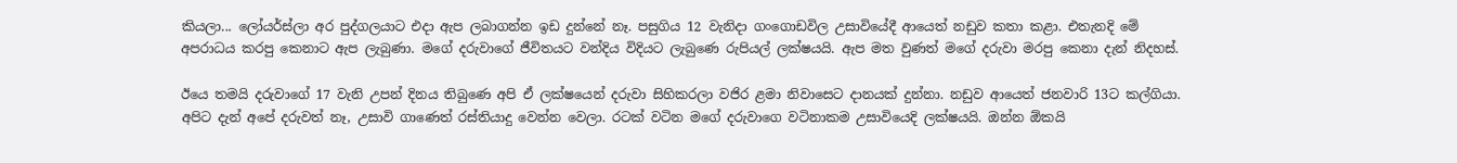කියලා... ලෝයර්ස්ලා අර පුද්ගලයාට එදා ඇප ලබාගන්න ඉඩ දුන්නේ නෑ. පසුගිය 12 වැනිදා ගංගොඩවිල උසාවියේදී ආයෙත් නඩුව කතා කළා. එතැනදි මේ අපරාධය කරපු කෙනාට ඇප ලැබුණා. මගේ දරුවාගේ ජීවිතයට වන්දිය විදියට ලැබුණෙ රුපියල් ලක්ෂයයි. ඇප මත වුණත් මගේ දරුවා මරපු කෙනා දැන් නිදහස්.

ඊයෙ තමයි දරුවාගේ 17 වැනි උපන් දිනය තිබුණෙ අපි ඒ ලක්ෂයෙන් දරුවා සිහිකරලා වජිර ළමා නිවාසෙට දානයක් දුන්නා. නඩුව ආයෙත් ජනවාරි 13ට කල්ගියා. අපිට දැන් අපේ දරුවත් නෑ, උසාවි ගාණෙත් රස්තියාදු වෙන්න වෙලා. රටක් වටින මගේ දරුවාගෙ වටිනාකම උසාවියෙදි ලක්ෂයයි. ඔන්න ඕකයි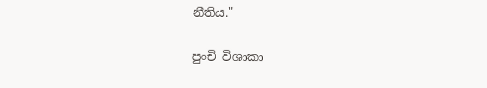නීතිය."

පුංචි විශාකා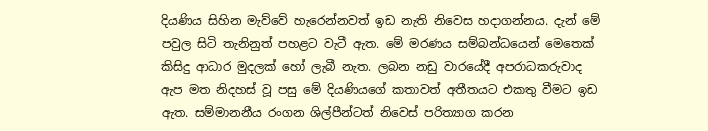දියණිය සිහින මැව්වේ හැරෙන්නවත් ඉඩ නැති නිවෙස හදාගන්නය. දැන් මේ පවුල සිටි තැනිනුත් පහළට වැටී ඇත. මේ මරණය සම්බන්ධයෙන් මෙතෙක් කිසිදු ආධාර මුදලක් හෝ ලැබී නැත. ලබන නඩු වාරයේදී අපරාධකරුවාද ඇප මත නිදහස් වූ පසු මේ දියණියගේ කතාවත් අතීතයට එකතු වීමට ඉඩ ඇත. සම්මානනීය රංගන ශිල්පීන්ටත් නිවෙස් පරිත්‍යාග කරන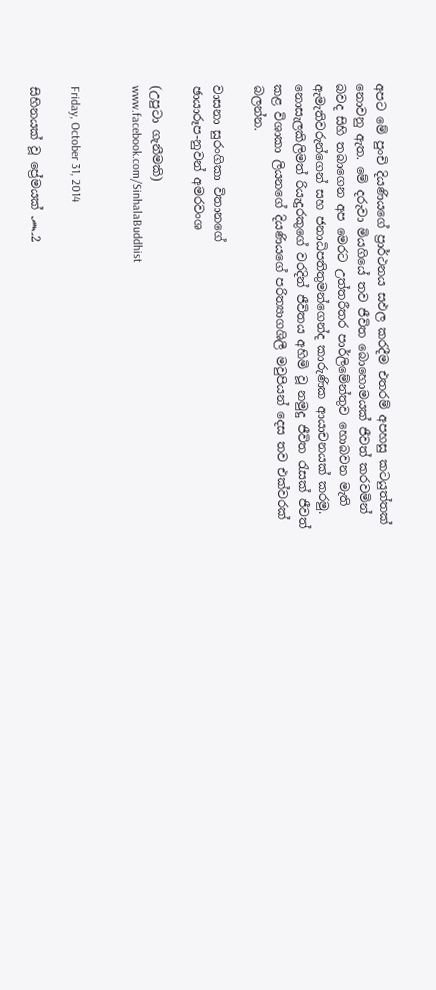අපට මේ පුංචි දියණියගේ ප්‍රාර්ථනය සඵල කරදීම එතරම් අපහසු කටයුත්තක් නොවනු ඇත. මේ දරුවා මියගියේ තව ජීවිත බොහොමයක් ජීවත් කරවමින් බවද සිහි තබාගෙන අප මෙරට උත්තරීතර පාර්ලිමේන්තුව හොබවන මැති ඇමැතිවරුන්ගෙන් සහ ජනාධිපතිතුමන්ගෙන්ද කාරුණික ආයාචනයක් කරමු. නොසැලකිලිමත් රියැදුරකුගේ වරදින් ජීවිතය අහිමි වූ නමුදු ජීවිත රැසක් ජීවත් කළ විශාකා ලියනගේ දියණියගේ පරිත්‍යාගශිලී මවුපියන් දෙස තව එක්වරක් බලන්න.

වාසනා සුරංගිකා විතානගේ
ඡායාරූප-නුවන් අමරවංශ

(උපුටා ගැනීමකි)
www.facebook.com/SinhalaBuddhist


Friday, October 31, 2014

සිහිනයක් වූ ප්‍රේමයක් ෴2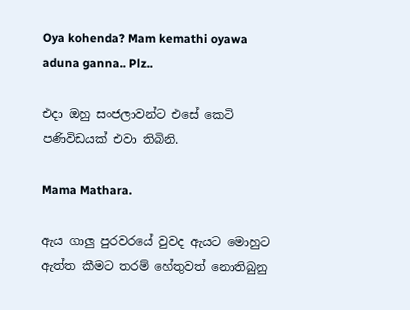Oya kohenda? Mam kemathi oyawa aduna ganna.. Plz..

එදා ඔහු සංජලාවන්ට එසේ කෙටි පණිවිඩයක් එවා තිබිනි.

Mama Mathara.

ඇය ගාලු පුරවරයේ වුවද ඇයට මොහුට ඇත්ත කීමට තරම් හේතුවත් නොතිබුනු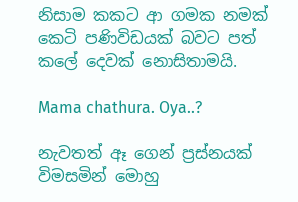නිසාම කකට ආ ගමක නමක් කෙටි පණිවිඩයක් බවට පත් කලේ දෙවක් නොසිතාමයි.

Mama chathura. Oya..?

නැවතත් ඈ ගෙන් ප්‍රස්නයක් විමසමින් මොහු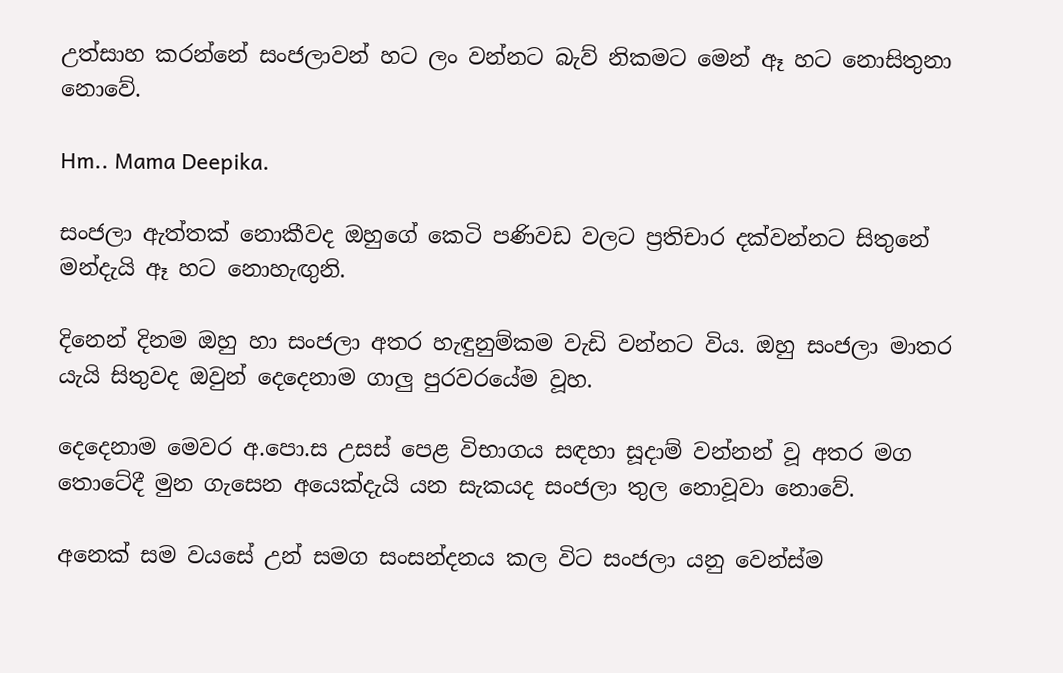උත්සාහ කරන්නේ සංජලාවන් හට ලං වන්නට බැව් නිකමට මෙන් ඈ හට නොසිතුනා නොවේ.

Hm.. Mama Deepika.

සංජලා ඇත්තක් නොකීවද ඔහුගේ කෙටි පණිවඩ වලට ප්‍රතිචාර දක්වන්නට සිතුනේ මන්දැයි ඈ හට නොහැඟුනි.

දිනෙන් දිනම ඔහු හා සංජලා අතර හැඳුනුම්කම වැඩි වන්නට විය. ඔහු සංජලා මාතර යැයි සිතුවද ඔවුන් දෙදෙනාම ගාලු පුරවරයේම වූහ.

දෙදෙනාම මෙවර අ.පො.ස උසස් පෙළ විභාගය සඳහා සූදාම් වන්නන් වූ අතර මග තොටේදී මුන ගැසෙන අයෙක්දැයි යන සැකයද සංජලා තුල නොවූවා නොවේ.

අනෙක් සම වයසේ උන් සමග සංසන්දනය කල විට සංජලා යනු වෙන්ස්ම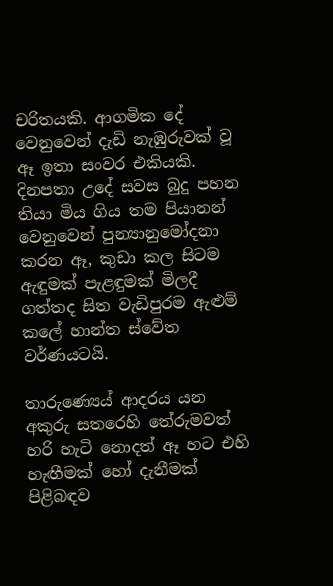චරිතයකි. ආගමික දේ වෙනුවෙන් දැඩි නැඹුරුවක් වූ ඈ ඉතා සංවර එකියකි. දිනපතා උදේ සවස බුදු පහන තියා මිය ගිය තම පියානන් වෙනුවෙන් පුන්‍යානුමෝදනා කරන ඈ, කුඩා කල සිටම ඇඳුමක් පැළඳුමක් මිලදී ගත්තද සිත වැඩිපුරම ඇළුම් කලේ හාන්ත ස්වේත වර්ණයටයි.

තාරුණ්‍යෙය් ආදරය යන අකුරු සතරෙහි තේරුමවත් හරි හැටි නොදත් ඈ හට එහි හැඟීමක් හෝ දැනීමක් පිළිබඳව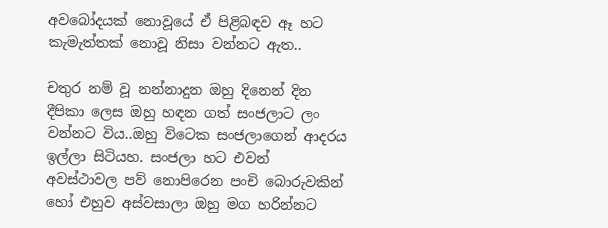අවබෝදයක් නොවූයේ ඒ පිළිබඳව ඈ හට කැමැත්තක් නොවූ නිසා වන්නට ඇත..

චතුර නම් වූ නන්නාදුන ඔහු දිනෙන් දින දීපිකා ලෙස ඔහු හඳන ගත් සංජලාට ලං වන්නට විය..ඔහු විටෙක සංජලාගෙන් ආදරය ඉල්ලා සිටියහ. සංජලා හට එවන්  අවස්ථාවල පව් නොපිරෙන පංචි බොරුවකින් හෝ එහුව අස්වසාලා ඔහු මග හරින්නට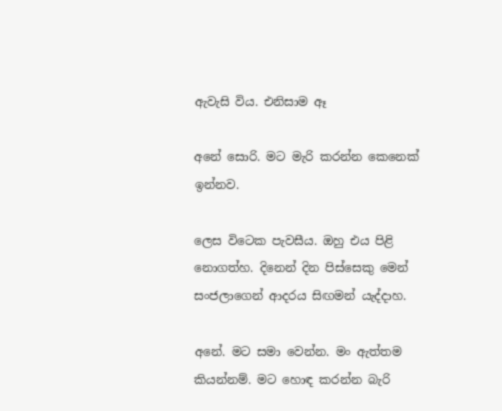ඇවැසි විය. එනිසාම ඈ

අනේ සොරි. මට මැරි කරන්න කෙනෙක් ඉන්නව.

ලෙස විටෙක පැවසීය. ඔහු එය පිළි නොගත්හ. දිනෙන් දින පිස්සෙකු මෙන් සංජලාගෙන් ආදරය සිඟමන් යැද්දාහ.

අනේ. මට සමා වෙන්න. මං ඇත්තම කියන්නම්. මට හොඳ කරන්න බැරි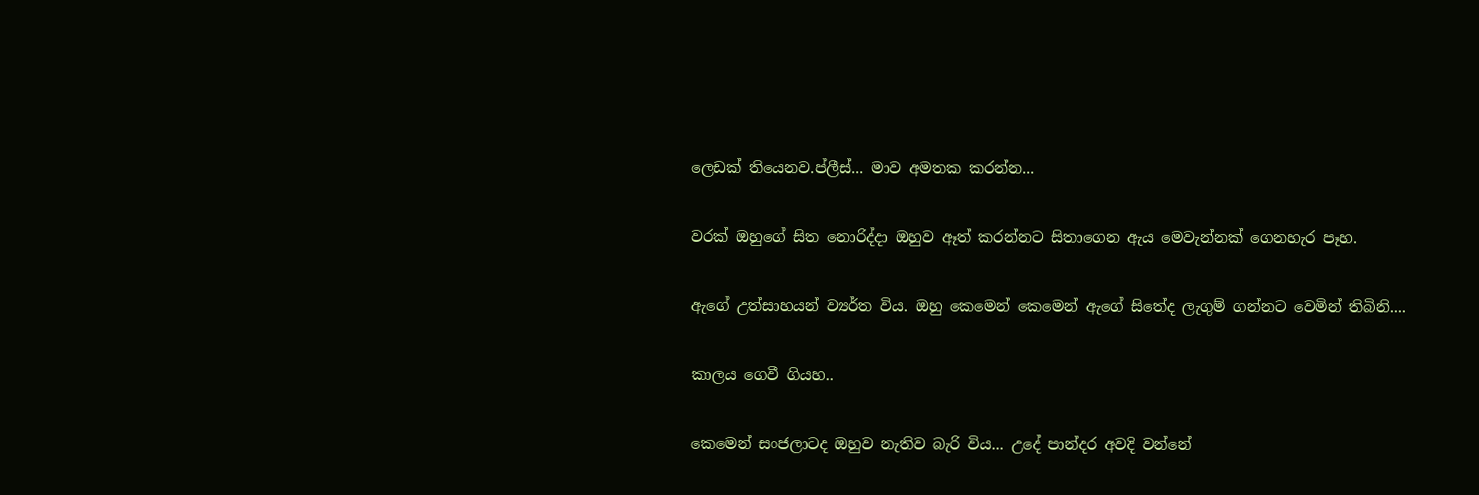ලෙඩක් තියෙනව.ප්ලීස්... මාව අමතක කරන්න...

වරක් ඔහුගේ සිත නොරිද්දා ඔහුව ඈත් කරන්නට සිතාගෙන ඇය මෙවැන්නක් ගෙනහැර පෑහ.

ඇගේ උත්සාහයන් ව්‍යර්ත විය. ඔහු කෙමෙන් කෙමෙන් ඇගේ සිතේද ලැගුම් ගන්නට වෙමින් තිබිනි....

කාලය ගෙවී ගියහ..

කෙමෙන් සංජලාටද ඔහුව නැතිව බැරි විය... උදේ පාන්දර අවදි වන්නේ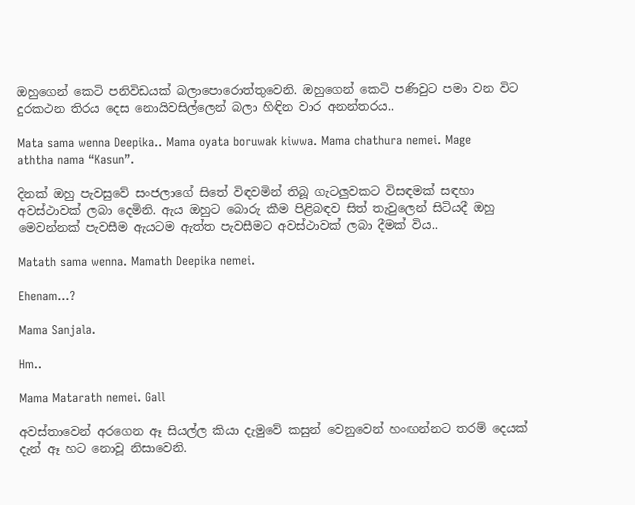ඔහුගෙන් කෙටි පනිවිඩයක් බලාපොරොත්තුවෙනි. ඔහුගෙන් කෙටි පණිවුට පමා වන විට දුරකථන තිරය දෙස නොයිවසිල්ලෙන් බලා හිඳින වාර අනන්තරය..

Mata sama wenna Deepika.. Mama oyata boruwak kiwwa. Mama chathura nemei. Mage aththa nama “Kasun”.

දිනක් ඔහු පැවසුවේ සංජලාගේ සිතේ විඳවමින් තිබූ ගැටලුවකට විසඳමක් සඳහා අවස්ථාවක් ලබා දෙමිනි. ඇය ඔහුට බොරු කීම පිළිබඳව සිත් තැවුලෙන් සිටියදී ඔහු මෙවන්නක් පැවසීම ඇයටම ඇත්ත පැවසීමට අවස්ථාවක් ලබා දීමක් විය..

Matath sama wenna. Mamath Deepika nemei.

Ehenam…?

Mama Sanjala.

Hm..

Mama Matarath nemei. Gall

අවස්තාවෙන් අරගෙන ඈ සියල්ල කියා දැමුවේ කසුන් වෙනුවෙන් හංඟන්නට තරම් දෙයක් දැන් ඈ හට නොවූ නිසාවෙනි.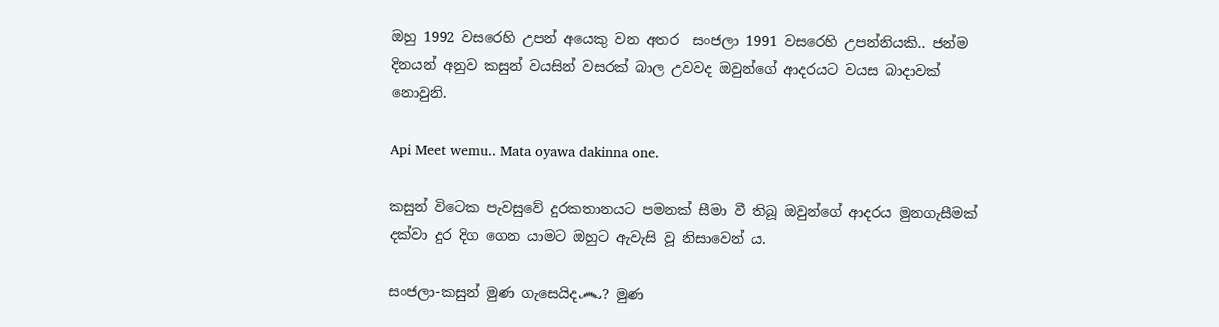ඔහු 1992 වසරෙහි උපන් අයෙකු වන අතර  සංජලා 1991 වසරෙහි උපන්නියකි.. ජන්ම දිනයන් අනුව කසුන් වයසින් වසරක් බාල උවවද ඔවුන්ගේ ආදරයට වයස බාදාවක් නොවුනි.

Api Meet wemu.. Mata oyawa dakinna one.

කසුන් විටෙක පැවසුවේ දුරකතානයට පමනක් සීමා වී තිබූ ඔවුන්ගේ ආදරය මුනගැසීමක් දක්වා දුර දිග ගෙන යාමට ඔහුට ඇවැසි වූ නිසාවෙන් ය.

සංජලා-කසුන් මුණ ගැසෙයිද෴? මුණ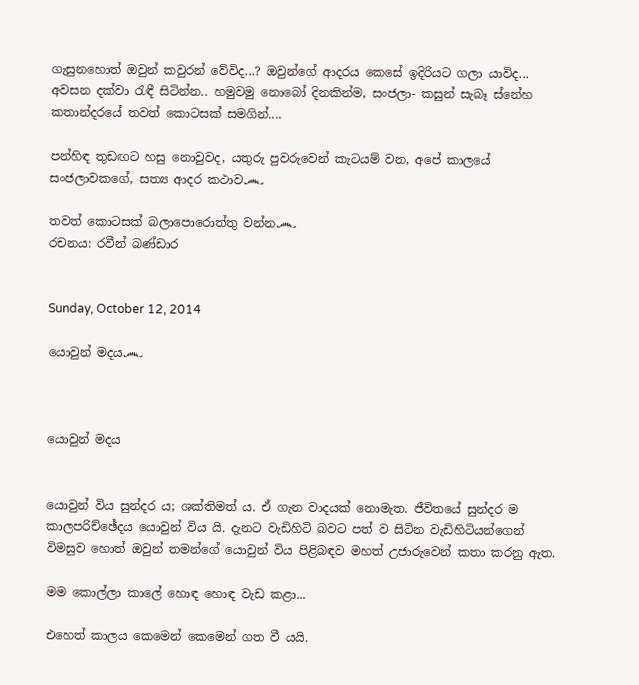ගැසුනහොත් ඔවුන් කවුරන් වේවිද...? ඔවුන්ගේ ආදරය කෙසේ ඉදිරියට ගලා යාවිද... අවසන දක්වා රැඳී සිටින්න.. හමුවමු නොබෝ දිනකින්ම, සංජලා- කසුන් සැබෑ ස්නේහ කතාන්දරයේ තවත් කොටසක් සමගින්....

පන්හිඳ තුඩඟට හසු නොවුවද, යතුරු පුවරුවෙන් කැටයම් වන, අපේ කාලයේ සංජලාවකගේ, සත්‍ය ආදර කථාව෴

තවත් කොටසක් බලාපොරොත්තු වන්න෴
රචනය: රවීන් බණ්ඩාර


Sunday, October 12, 2014

යොවුන් මදය෴



යොවුන් මදය


යොවුන් විය සුන්දර ය; ශක්තිමත් ය. ඒ ගැන වාදයක් නොමැත. ජීවිතයේ සුන්දර ම කාලපරිච්ඡේදය යොවුන් විය යි. දැනට වැඩිහිටි බවට පත් ව සිටින වැඩිහිටියන්ගෙන් විමසුව හොත් ඔවුන් තමන්ගේ යොවුන් විය පිළිබඳව මහත් උජාරුවෙන් කතා කරනු ඇත.

මම කොල්ලා කාලේ හොඳ හොඳ වැඩ කළා...

එහෙත් කාලය කෙමෙන් කෙමෙන් ගත වී යයි.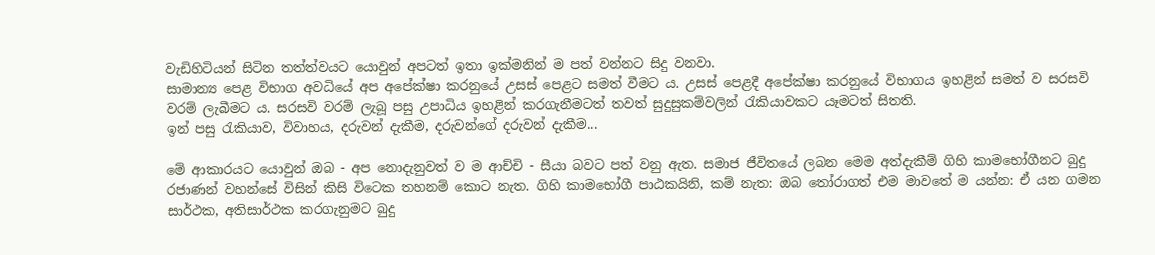වැඩිහිටියන් සිටින තත්ත්වයට යොවුන් අපටත් ඉතා ඉක්මනින් ම පත් වන්නට සිදු වනවා.
සාමාන්‍ය පෙළ විභාග අවධියේ අප අපේක්ෂා කරනුයේ උසස් පෙළට සමත් වීමට ය. උසස් පෙළදී අපේක්ෂා කරනුයේ විභාගය ඉහළින් සමත් ව සරසවි වරම් ලැබීමට ය. සරසවි වරම් ලැබූ පසු උපාධිය ඉහළින් කරගැනීමටත් තවත් සුදුසුකම්වලින් රැකියාවකට යෑමටත් සිතති.
ඉන් පසු රැකියාව, විවාහය, දරුවන් දැකීම, දරුවන්ගේ දරුවන් දැකීම...

මේ ආකාරයට යොවුන් ඔබ - අප නොදැනුවත් ව ම ආච්චි - සීයා බවට පත් වනු ඇත. සමාජ ජීවිතයේ ලබන මෙම අත්දැකීම් ගිහි කාමභෝගීනට බුදු රජාණන් වහන්සේ විසින් කිසි විටෙක තහනම් කොට නැත. ගිහි කාමභෝගී පාඨකයිනි, කම් නැත: ඔබ තෝරාගත් එම මාවතේ ම යන්න: ඒ යන ගමන සාර්ථක, අතිසාර්ථක කරගැනුමට බුදු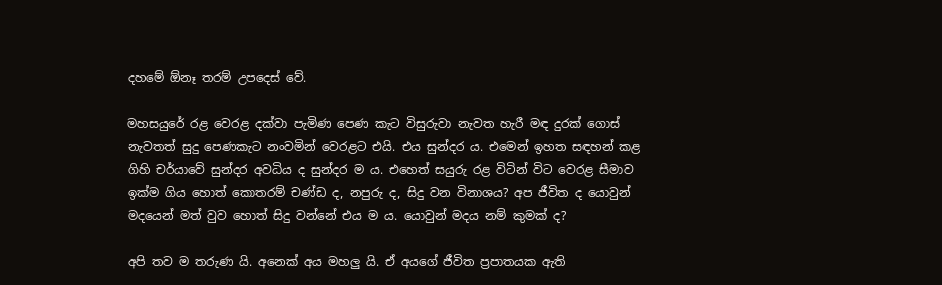දහමේ ඕනෑ තරම් උපදෙස් වේ.

මහසයුරේ රළ වෙරළ දක්වා පැමිණ පෙණ කැට විසුරුවා නැවත හැරී මඳ දුරක් ගොස් නැවතත් සුදු පෙණකැට නංවමින් වෙරළට එයි. එය සුන්දර ය. එමෙන් ඉහත සඳහන් කළ ගිහි චර්යාවේ සුන්දර අවධිය ද සුන්දර ම ය. එහෙත් සයුරු රළ විටින් විට වෙරළ සීමාව ඉක්ම ගිය හොත් කොතරම් චණ්ඩ ද, නපුරු ද, සිදු වන විනාශය? අප ජීවිත ද යොවුන් මදයෙන් මත් වුව හොත් සිදු වන්නේ එය ම ය. යොවුන් මදය නම් කුමක් ද?

අපි තව ම තරුණ යි. අනෙක් අය මහලු යි. ඒ අයගේ ජීවිත ප්‍රපාතයක ඇති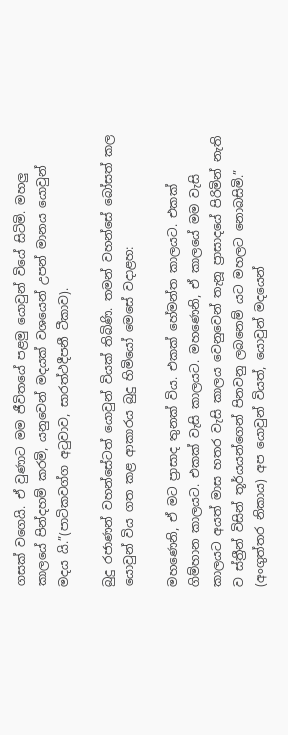ගසක් වගෙයි. ඒ වුණාට මම ජීවිතයේ පළමු යොවුන් වියේ සිටිමි. මහලු කාලයේ පින්දහම් කරමි, යනුවෙන් මදයක් වශයෙන් උපන් මානය යොවුන් මදය යි.”(පාටිකවග්ග අටුවාව, සාරත්ථදීපනී ටීකාව).

බුදු රජාණන් වහන්සේටත් යොවුන් වියක් තිබිණි. තමන් වහන්සේ බෝසත් කල යොවුන් විය ගත කළ ආකාරය බුදු හිමියෝ මෙසේ වදාළහ:

මහණෙනි, ඒ මට ප්‍රාසාද තුනක් විය. එකක් හේමන්ත කාලයට. එකක් ගිම්හාන කාලයට. එකක් වැසි කාලයට. මහණෙනි, ඒ කාලයේ මම වැසි කාලයට අයත් මාස හතර වැසි කාලය වෙනුවෙන් තැනූ ප්‍රාසාදයේ පිරිමින් නැති ව ස්ත්‍රීන් විසින් තූර්යයන්ගෙන් පිනවනු ලබනෙම් යට මහලට නොබසිමි.” (අංගුත්තර නිකාය) අප යොවුන් වියත්, යොවුන් මදයෙන්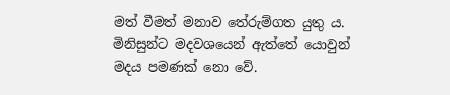මත් වීමත් මනාව තේරුම්ගත යුතු ය. මිනිසුන්ට මදවශයෙන් ඇත්තේ යොවුන් මදය පමණක් නො වේ.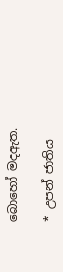බොහෝ මදඇත.

* උපන් ජාතිය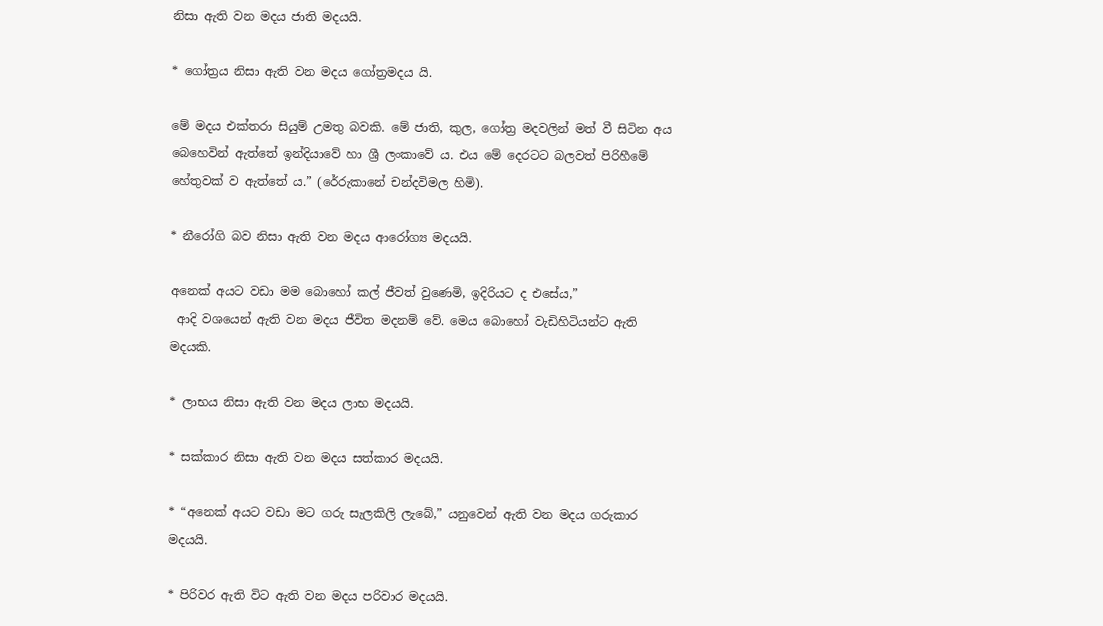නිසා ඇති වන මදය ජාති මදයයි.

* ගෝත්‍රය නිසා ඇති වන මදය ගෝත්‍රමදය යි.

මේ මදය එක්තරා සියුම් උමතු බවකි. මේ ජාති, කුල, ගෝත්‍ර මදවලින් මත් වී සිටින අය බෙහෙවින් ඇත්තේ ඉන්දියාවේ හා ශ්‍රී ලංකාවේ ය. එය මේ දෙරටට බලවත් පිරිහීමේ හේතුවක් ව ඇත්තේ ය.” (රේරුකානේ චන්දවිමල හිමි).

* නීරෝගි බව නිසා ඇති වන මදය ආරෝග්‍ය මදයයි.

අනෙක් අයට වඩා මම බොහෝ කල් ජීවත් වුණෙමි, ඉදිරියට ද එසේය,”
 ආදි වශයෙන් ඇති වන මදය ජීවිත මදනම් වේ. මෙය බොහෝ වැඩිහිටියන්ට ඇති මදයකි.

* ලාභය නිසා ඇති වන මදය ලාභ මදයයි.

* සක්කාර නිසා ඇති වන මදය සත්කාර මදයයි.

* “අනෙක් අයට වඩා මට ගරු සැලකිලි ලැබේ,” යනුවෙන් ඇති වන මදය ගරුකාර මදයයි.

* පිරිවර ඇති විට ඇති වන මදය පරිවාර මදයයි.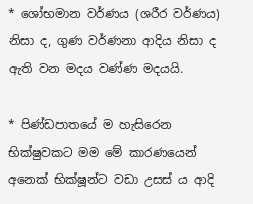* ශෝභමාන වර්ණය (ශරීර වර්ණය) නිසා ද, ගුණ වර්ණනා ආදිය නිසා ද ඇති වන මදය වණ්ණ මදයයි.

* පිණ්ඩපාතයේ ම හැසිරෙන භික්ෂුවකට මම මේ කාරණයෙන් අනෙක් භික්ෂූන්ට වඩා උසස් ය ආදි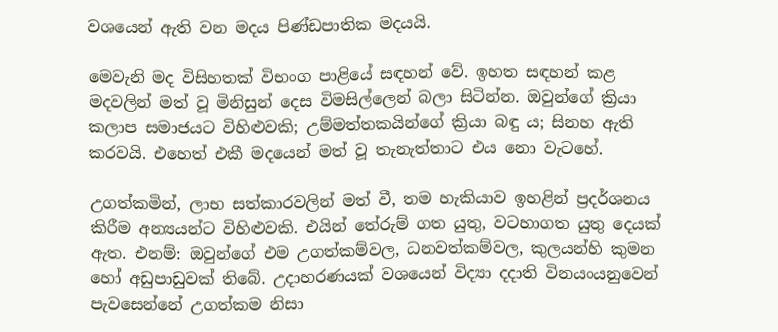වශයෙන් ඇති වන මදය පිණ්ඩපාතික මදයයි.

මෙවැනි මද විසිහතක් විභංග පාළියේ සඳහන් වේ. ඉහත සඳහන් කළ මදවලින් මත් වූ මිනිසුන් දෙස විමසිල්ලෙන් බලා සිටින්න. ඔවුන්ගේ ක්‍රියා කලාප සමාජයට විහිළුවකි; උම්මත්තකයින්ගේ ක්‍රියා බඳු ය; සිනහ ඇති කරවයි. එහෙත් එකී මදයෙන් මත් වූ තැනැත්තාට එය නො වැටහේ.

උගත්කමින්, ලාභ සත්කාරවලින් මත් වී, තම හැකියාව ඉහළින් ප්‍රදර්ශනය කිරීම අන්‍යයන්ට විහිළුවකි. එයින් තේරුම් ගත යුතු, වටහාගත යුතු දෙයක් ඇත. එනම්: ඔවුන්ගේ එම උගත්කම්වල, ධනවත්කම්වල, කුලයන්හි කුමන හෝ අඩුපාඩුවක් තිබේ. උදාහරණයක් වශයෙන් විද්‍යා දදාති විනයංයනුවෙන් පැවසෙන්නේ උගත්කම නිසා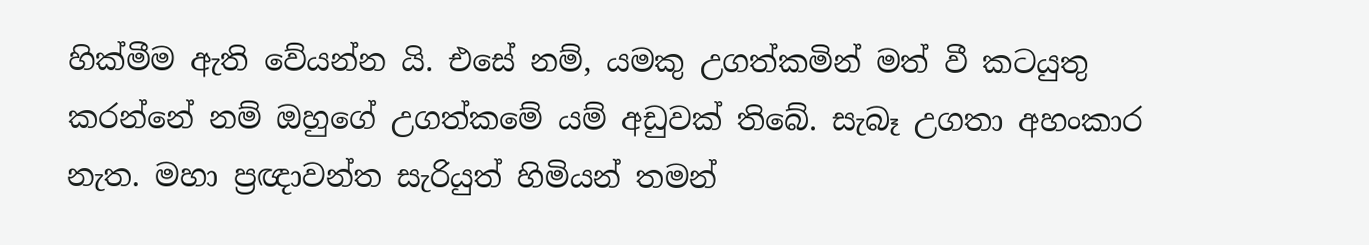හික්මීම ඇති වේයන්න යි. එසේ නම්, යමකු උගත්කමින් මත් වී කටයුතු කරන්නේ නම් ඔහුගේ උගත්කමේ යම් අඩුවක් තිබේ. සැබෑ උගතා අහංකාර නැත. මහා ප්‍රඥාවන්ත සැරියුත් හිමියන් තමන්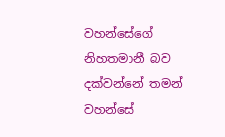වහන්සේගේ නිහතමානී බව දක්වන්නේ තමන් වහන්සේ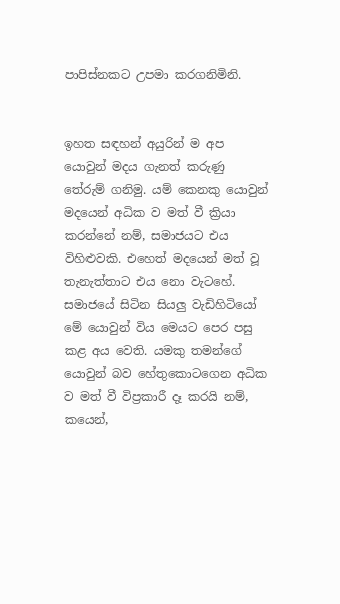පාපිස්නකට උපමා කරගනිමිනි.


ඉහත සඳහන් අයුරින් ම අප යොවුන් මදය ගැනත් කරුණු තේරුම් ගනිමු. යම් කෙනකු යොවුන් මදයෙන් අධික ව මත් වී ක්‍රියා කරන්නේ නම්, සමාජයට එය විහිළුවකි. එහෙත් මදයෙන් මත් වූ තැනැත්තාට එය නො වැටහේ. සමාජයේ සිටින සියලු වැඩිහිටියෝ මේ යොවුන් විය මෙයට පෙර පසු කළ අය වෙති. යමකු තමන්ගේ යොවුන් බව හේතුකොටගෙන අධික ව මත් වී විප්‍රකාරී දෑ කරයි නම්, කයෙන්,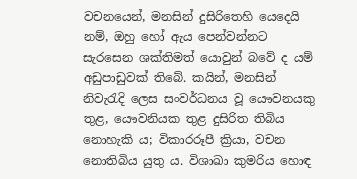වචනයෙන්, මනසින් දුසිරිතෙහි යෙදෙයි නම්, ඔහු හෝ ඇය පෙන්වන්නට සැරසෙන ශක්තිමත් යොවුන් බවේ ද යම් අඩුපාඩුවක් තිබේ. කයින්, මනසින් නිවැරැදි ලෙස සංවර්ධනය වූ යෞවනයකු තුළ, යෞවනියක තුළ දුසිරිත තිබිය නොහැකි ය; විකාරරූපී ක්‍රියා, වචන නොතිබිය යුතු ය. විශාඛා කුමරිය හොඳ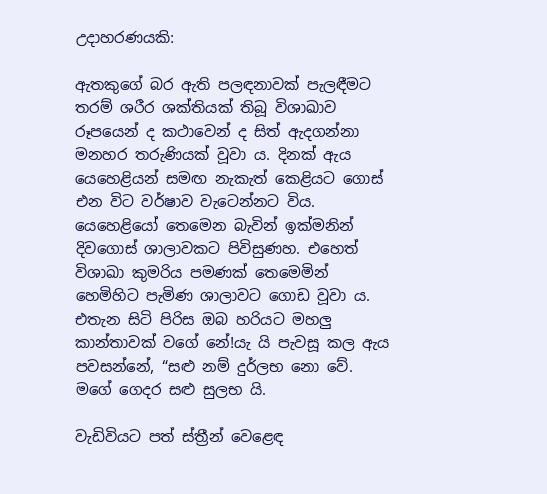උදාහරණයකි:

ඇතකුගේ බර ඇති පලඳනාවක් පැලඳීමට තරම් ශරීර ශක්තියක් තිබූ විශාඛාව රූපයෙන් ද කථාවෙන් ද සිත් ඇදගන්නා මනහර තරුණියක් වූවා ය. දිනක් ඇය යෙහෙළියන් සමඟ නැකැත් කෙළියට ගොස් එන විට වර්ෂාව වැටෙන්නට විය. යෙහෙළියෝ තෙමෙන බැවින් ඉක්මනින් දිවගොස් ශාලාවකට පිවිසුණහ. එහෙත් විශාඛා කුමරිය පමණක් තෙමෙමින් හෙමිහිට පැමිණ ශාලාවට ගොඩ වූවා ය. එතැන සිටි පිරිස ඔබ හරියට මහලු කාන්තාවක් වගේ නේ!යැ යි පැවසූ කල ඇය පවසන්නේ, “සළු නම් දුර්ලභ නො වේ. මගේ ගෙදර සළු සුලභ යි.

වැඩිවියට පත් ස්ත්‍රීන් වෙළෙඳ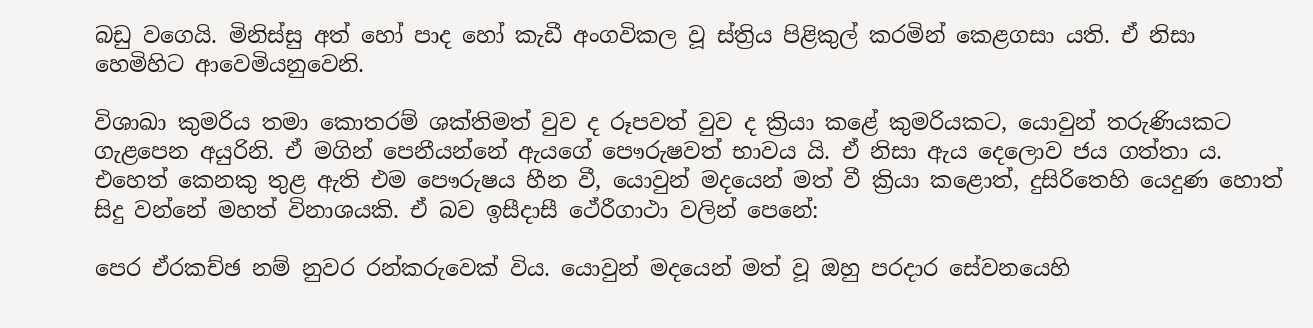බඩු වගෙයි. මිනිස්සු අත් හෝ පාද හෝ කැඩී අංගවිකල වූ ස්ත්‍රිය පිළිකුල් කරමින් කෙළගසා යති. ඒ නිසා හෙමිහිට ආවෙමියනුවෙනි.

විශාඛා කුමරිය තමා කොතරම් ශක්තිමත් වුව ද රූපවත් වුව ද ක්‍රියා කළේ කුමරියකට, යොවුන් තරුණියකට ගැළපෙන අයුරිනි. ඒ මගින් පෙනීයන්නේ ඇයගේ පෞරුෂවත් භාවය යි. ඒ නිසා ඇය දෙලොව ජය ගත්තා ය. එහෙත් කෙනකු තුළ ඇති එම පෞරුෂය හීන වී, යොවුන් මදයෙන් මත් වී ක්‍රියා කළොත්, දුසිරිතෙහි යෙදුණ හොත් සිදු වන්නේ මහත් විනාශයකි. ඒ බව ඉසීදාසී ථේරීගාථා වලින් පෙනේ:

පෙර ඒරකච්ඡ නම් නුවර රන්කරුවෙක් විය. යොවුන් මදයෙන් මත් වූ ඔහු පරදාර සේවනයෙහි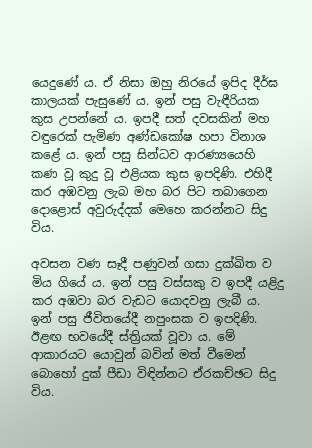යෙදුණේ ය. ඒ නිසා ඔහු නිරයේ ඉපිද දීර්ඝ කාලයක් පැසුණේ ය. ඉන් පසු වැඳීරියක කුස උපන්නේ ය. ඉපදී සත් දවසකින් මහ වඳුරෙක් පැමිණ අණ්ඩකෝෂ හපා විනාශ කළේ ය. ඉන් පසු සින්ධව ආරණ්‍යයෙහි කණ වූ කුදු වූ එළියක කුස ඉපදිණි. එහිදී කර අඹවනු ලැබ මහ බර පිට තබාගෙන දොළොස් අවුරුද්දක් මෙහෙ කරන්නට සිදු විය.

අවසන වණ සෑදී පණුවන් ගසා දුක්ඛිත ව මිය ගියේ ය. ඉන් පසු වස්සකු ව ඉපදී යළිදු කර අඹවා බර වැඩට යොදවනු ලැබී ය. ඉන් පසු ජීවිතයේදී නපුංසක ව ඉපදිණි. ඊළඟ භවයේදී ස්ත්‍රියක් වූවා ය. මේ ආකාරයට යොවුන් බවින් මත් වීමෙන් බොහෝ දුක් පීඩා විඳින්නට ඒරකච්ඡට සිදු විය.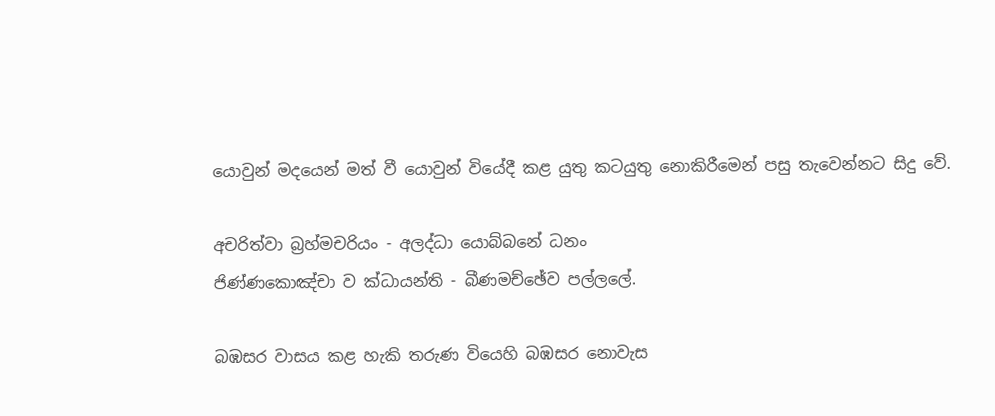යොවුන් මදයෙන් මත් වී යොවුන් වියේදී කළ යුතු කටයුතු නොකිරීමෙන් පසු තැවෙන්නට සිදු වේ.

අචරිත්වා බ්‍රහ්මචරියං - අලද්ධා යොබ්බනේ ධනං
ජිණ්ණකොඤ්චා ව ක්ධායන්ති - බීණමච්ඡේව පල්ලලේ.

බඹසර වාසය කළ හැකි තරුණ වියෙහි බඹසර නොවැස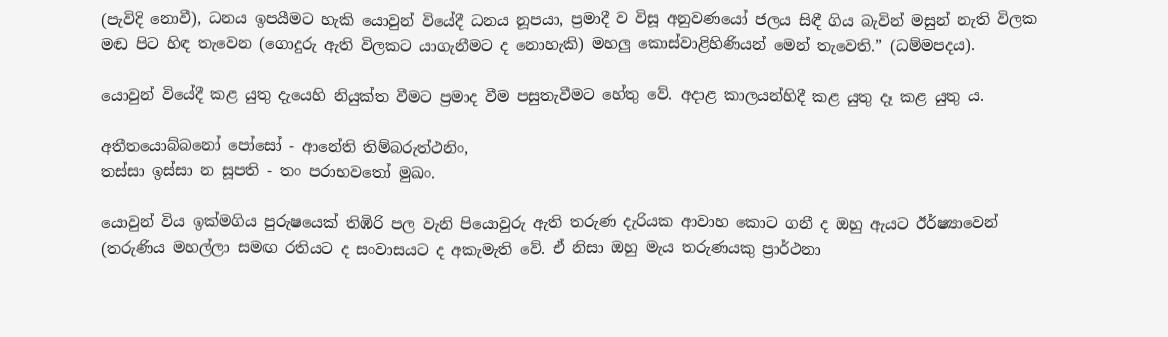(පැවිදි නොවී), ධනය ඉපයීමට හැකි යොවුන් වියේදී ධනය නූපයා, ප්‍රමාදී ව විසූ අනුවණයෝ ජලය සිඳී ගිය බැවින් මසුන් නැති විලක මඬ පිට හිඳ තැවෙන (ගොදුරු ඇති විලකට යාගැනීමට ද නොහැකි) මහලු කොස්වාළිහිණියන් මෙන් තැවෙති.” (ධම්මපදය).

යොවුන් වියේදී කළ යුතු දැයෙහි නියුක්ත වීමට ප්‍රමාද වීම පසුතැවීමට හේතු වේ. අදාළ කාලයන්හිදී කළ යුතු දෑ කළ යුතු ය.

අතීතයොබ්බනෝ පෝසෝ - ආනේති තිම්බරුත්ථනිං,
තස්සා ඉස්සා න සූපති - තං පරාභවතෝ මුඛං.

යොවුන් විය ඉක්මගිය පුරුෂයෙක් තිඹිරි පල වැනි පියොවුරු ඇති තරුණ දැරියක ආවාහ කොට ගනී ද ඔහු ඇයට ඊර්ෂ්‍යාවෙන් (තරුණිය මහල්ලා සමඟ රතියට ද සංවාසයට ද අකැමැති වේ. ඒ නිසා ඔහු මැය තරුණයකු ප්‍රාර්ථනා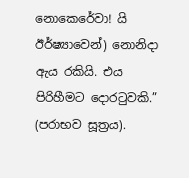නොකෙරේවා! යි ඊර්ෂ්‍යාවෙන්) නොනිදා ඇය රකියි. එය පිරිහීමට දොරටුවකි.” (පරාභව සූත්‍රය).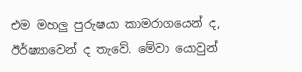එම මහලු පුරුෂයා කාමරාගයෙන් ද, ඊර්ෂ්‍යාවෙන් ද තැවේ. මේවා යොවුන්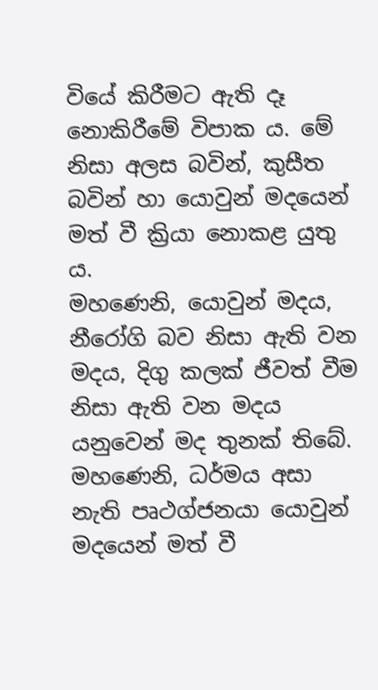වියේ කිරීමට ඇති දෑ නොකිරීමේ විපාක ය. මේ නිසා අලස බවින්, කුසීත බවින් හා යොවුන් මදයෙන් මත් වී ක්‍රියා නොකළ යුතු ය.
මහණෙනි, යොවුන් මදය, නීරෝගි බව නිසා ඇති වන මදය, දිගු කලක් ජීවත් වීම නිසා ඇති වන මදය යනුවෙන් මද තුනක් තිබේ. මහණෙනි, ධර්මය අසා නැති පෘථග්ජනයා යොවුන් මදයෙන් මත් වී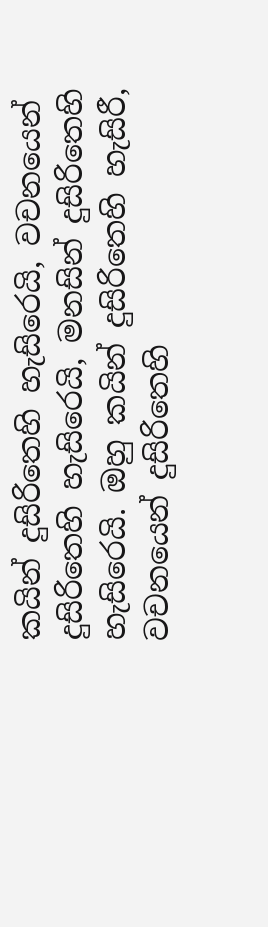කයින් දුසිරිතෙහි හැසිරෙයි, වචනයෙන් දුසිරිතෙහි හැසිරෙයි, මනසින් දුසිරිතෙහි හැසිරෙයි. ඔහු කයින් දුසිරිතෙහි හැසිරී, වචනයෙන් දුසිරිතෙහි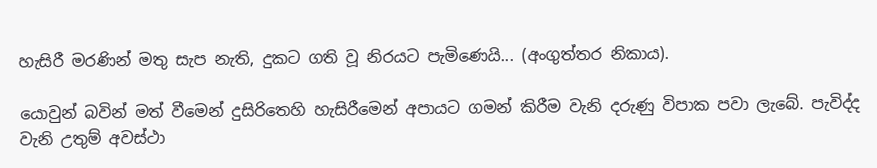හැසිරී මරණින් මතු සැප නැති, දුකට ගති වූ නිරයට පැමිණෙයි... (අංගුත්තර නිකාය).

යොවුන් බවින් මත් වීමෙන් දුසිරිතෙහි හැසිරීමෙන් අපායට ගමන් කිරීම වැනි දරුණු විපාක පවා ලැබේ. පැවිද්ද වැනි උතුම් අවස්ථා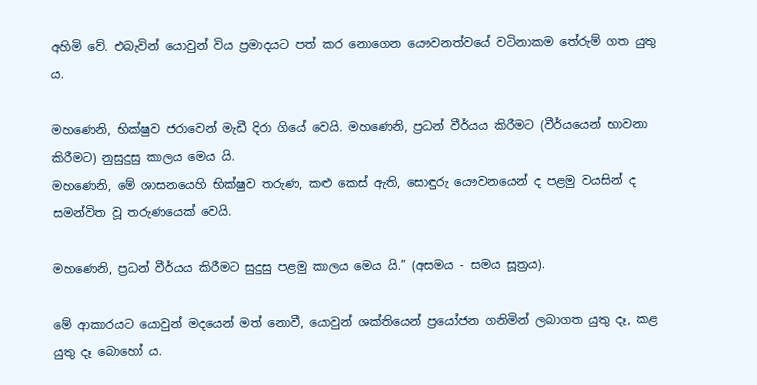අහිමි වේ. එබැවින් යොවුන් විය ප්‍රමාදයට පත් කර නොගෙන යෞවනත්වයේ වටිනාකම තේරුම් ගත යුතු ය.

මහණෙනි, භික්ෂුව ජරාවෙන් මැඩී දිරා ගියේ වෙයි. මහණෙනි, ප්‍රධන් වීර්යය කිරීමට (වීර්යයෙන් භාවනා කිරීමට) නුසුදුසු කාලය මෙය යි.
මහණෙනි, මේ ශාසනයෙහි භික්ෂුව තරුණ, කළු කෙස් ඇති, සොඳුරු යෞවනයෙන් ද පළමු වයසින් ද සමන්විත වූ තරුණයෙක් වෙයි.

මහණෙනි, ප්‍රධන් වීර්යය කිරීමට සුදුසු පළමු කාලය මෙය යි.” (අසමය - සමය සූත්‍රය).

මේ ආකාරයට යොවුන් මදයෙන් මත් නොවී, යොවුන් ශක්තියෙන් ප්‍රයෝජන ගනිමින් ලබාගත යුතු දෑ, කළ යුතු දෑ බොහෝ ය.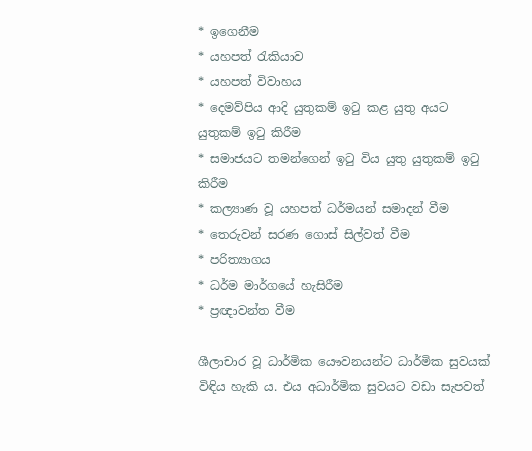* ඉගෙනීම
* යහපත් රැකියාව
* යහපත් විවාහය
* දෙමව්පිය ආදි යුතුකම් ඉටු කළ යුතු අයට යුතුකම් ඉටු කිරීම
* සමාජයට තමන්ගෙන් ඉටු විය යුතු යුතුකම් ඉටු කිරීම
* කල්‍යාණ වූ යහපත් ධර්මයන් සමාදන් වීම
* තෙරුවන් සරණ ගොස් සිල්වත් වීම
* පරිත්‍යාගය
* ධර්ම මාර්ගයේ හැසිරීම
* ප්‍රඥාවන්ත වීම

ශීලාචාර වූ ධාර්මික යෞවනයන්ට ධාර්මික සුවයක් විඳිය හැකි ය. එය අධාර්මික සුවයට වඩා සැපවත්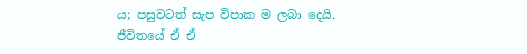ය; පසුවටත් සැප විපාක ම ලබා දෙයි. ජීවිතයේ ඒ ඒ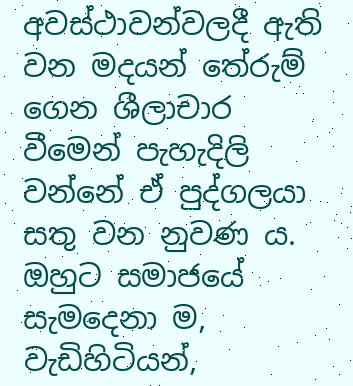අවස්ථාවන්වලදී ඇති වන මදයන් තේරුම් ගෙන ශීලාචාර වීමෙන් පැහැදිලි වන්නේ ඒ පුද්ගලයා සතු වන නුවණ ය. ඔහුට සමාජයේ සැමදෙනා ම, වැඩිහිටියන්,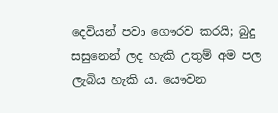දෙවියන් පවා ගෞරව කරයි; බුදු සසුනෙන් ලද හැකි උතුම් අම පල ලැබිය හැකි ය. යෞවන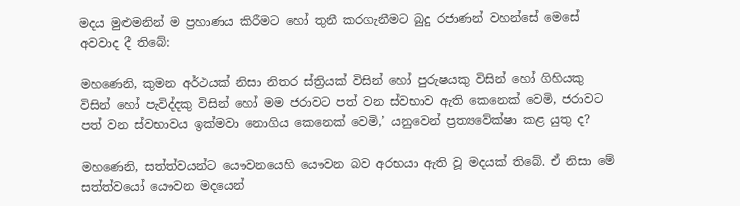මදය මුළුමනින් ම ප්‍රහාණය කිරීමට හෝ තුනී කරගැනීමට බුදු රජාණන් වහන්සේ මෙසේ අවවාද දී තිබේ:

මහණෙනි, කුමන අර්ථයක් නිසා නිතර ස්ත්‍රියක් විසින් හෝ පුරුෂයකු විසින් හෝ ගිහියකු විසින් හෝ පැවිද්දකු විසින් හෝ මම ජරාවට පත් වන ස්වභාව ඇති කෙනෙක් වෙමි, ජරාවට පත් වන ස්වභාවය ඉක්මවා නොගිය කෙනෙක් වෙමි,’ යනුවෙන් ප්‍රත්‍යවේක්ෂා කළ යුතු ද?

මහණෙනි, සත්ත්වයන්ට යෞවනයෙහි යෞවන බව අරභයා ඇති වූ මදයක් තිබේ. ඒ නිසා මේ සත්ත්වයෝ යෞවන මදයෙන්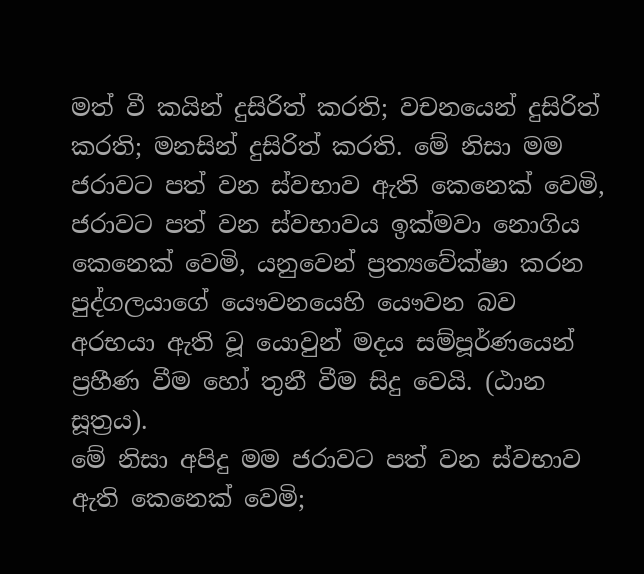මත් වී කයින් දුසිරිත් කරති; වචනයෙන් දුසිරිත් කරති; මනසින් දුසිරිත් කරති. මේ නිසා මම ජරාවට පත් වන ස්වභාව ඇති කෙනෙක් වෙමි, ජරාවට පත් වන ස්වභාවය ඉක්මවා නොගිය කෙනෙක් වෙමි, යනුවෙන් ප්‍රත්‍යවේක්ෂා කරන පුද්ගලයාගේ යෞවනයෙහි යෞවන බව අරභයා ඇති වූ යොවුන් මදය සම්පූර්ණයෙන් ප්‍රහීණ වීම හෝ තුනී වීම සිදු වෙයි. (ඨාන සූත්‍රය).
මේ නිසා අපිදු මම ජරාවට පත් වන ස්වභාව ඇති කෙනෙක් වෙමි;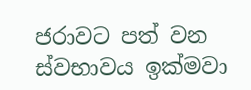ජරාවට පත් වන ස්වභාවය ඉක්මවා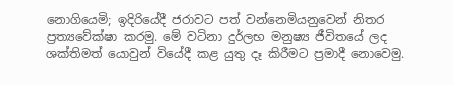නොගියෙමි; ඉදිරියේදී ජරාවට පත් වන්නෙමියනුවෙන් නිතර ප්‍රත්‍යවේක්ෂා කරමු. මේ වටිනා දුර්ලභ මනුෂ්‍ය ජීවිතයේ ලද ශක්තිමත් යොවුන් වියේදී කළ යුතු දෑ කිරීමට ප්‍රමාදී නොවෙමු.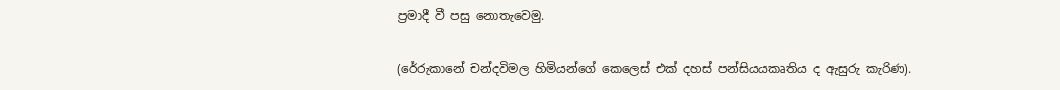ප්‍රමාදී වී පසු නොතැවෙමු.

(රේරුකානේ චන්දවිමල හිමියන්ගේ කෙලෙස් එක් දහස් පන්සියයකෘතිය ද ඇසුරු කැරිණ).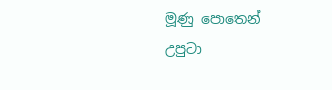මූණු පොතෙන් උපුටා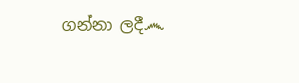ගන්නා ලදී෴